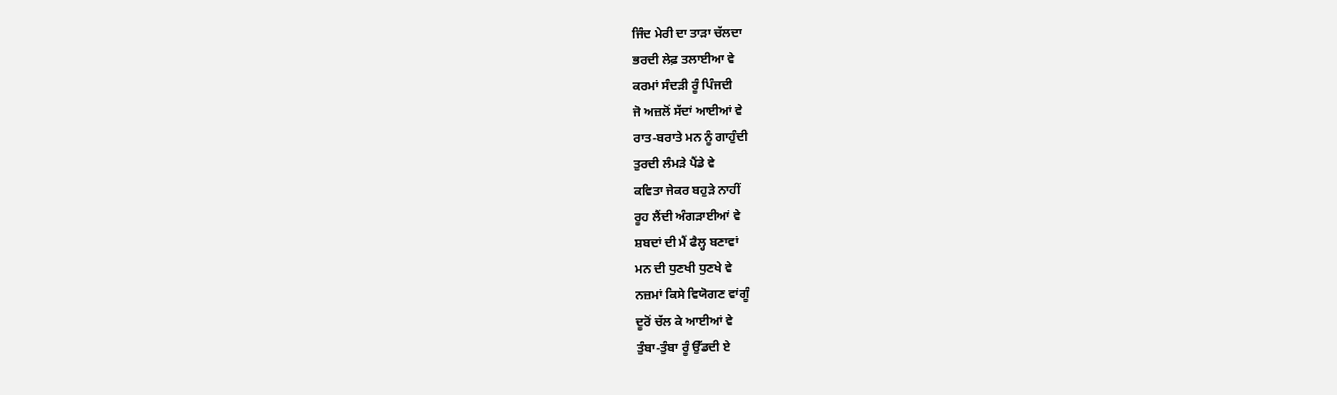ਜਿੰਦ ਮੇਰੀ ਦਾ ਤਾੜਾ ਚੱਲਦਾ
ਭਰਦੀ ਲੇਫ਼ ਤਲਾਈਆ ਵੇ
ਕਰਮਾਂ ਸੰਦੜੀ ਰੂੰ ਪਿੰਜਦੀ
ਜੋ ਅਜ਼ਲੋਂ ਸੱਦਾਂ ਆਈਆਂ ਵੇ
ਰਾਤ-ਬਰਾਤੇ ਮਨ ਨੂੰ ਗਾਹੁੰਦੀ
ਤੁਰਦੀ ਲੰਮੜੇ ਪੈਂਡੇ ਵੇ
ਕਵਿਤਾ ਜੇਕਰ ਬਹੁੜੇ ਨਾਹੀਂ
ਰੂਹ ਲੈਂਦੀ ਅੰਗੜਾਈਆਂ ਵੇ
ਸ਼ਬਦਾਂ ਦੀ ਮੈਂ ਫੈਲ੍ਹ ਬਣਾਵਾਂ
ਮਨ ਦੀ ਧੁਣਖੀ ਧੁਣਖੇ ਵੇ
ਨਜ਼ਮਾਂ ਕਿਸੇ ਵਿਯੋਗਣ ਵਾਂਗੂੰ
ਦੂਰੋਂ ਚੱਲ ਕੇ ਆਈਆਂ ਵੇ
ਤੁੰਬਾ-ਤੁੰਬਾ ਰੂੰ ਉੱਡਦੀ ਏ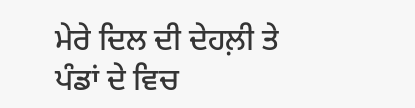ਮੇਰੇ ਦਿਲ ਦੀ ਦੇਹਲ਼ੀ ਤੇ
ਪੰਡਾਂ ਦੇ ਵਿਚ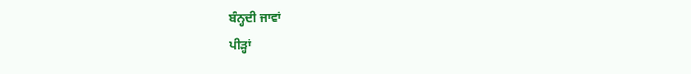ਬੰਨ੍ਹਦੀ ਜਾਵਾਂ
ਪੀੜ੍ਹਾਂ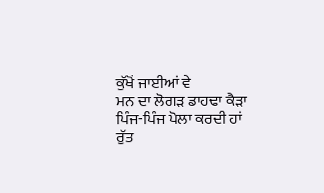ਕੁੱਖੋਂ ਜਾਈਆਂ ਵੇ
ਮਨ ਦਾ ਲੋਗੜ ਡਾਹਢਾ ਕੈੜਾ
ਪਿੰਜ-ਪਿੰਜ ਪੋਲਾ ਕਰਦੀ ਹਾਂ
ਰੁੱਤ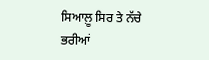ਸਿਆਲ਼ੂ ਸਿਰ ਤੇ ਨੱਚੇ
ਭਰੀਆਂ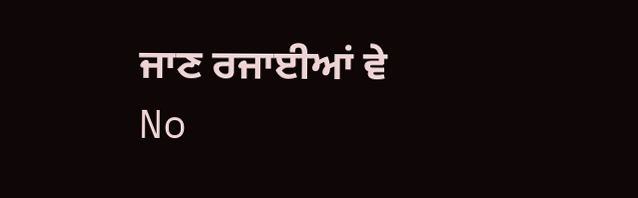ਜਾਣ ਰਜਾਈਆਂ ਵੇ
No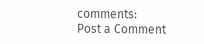comments:
Post a Comment